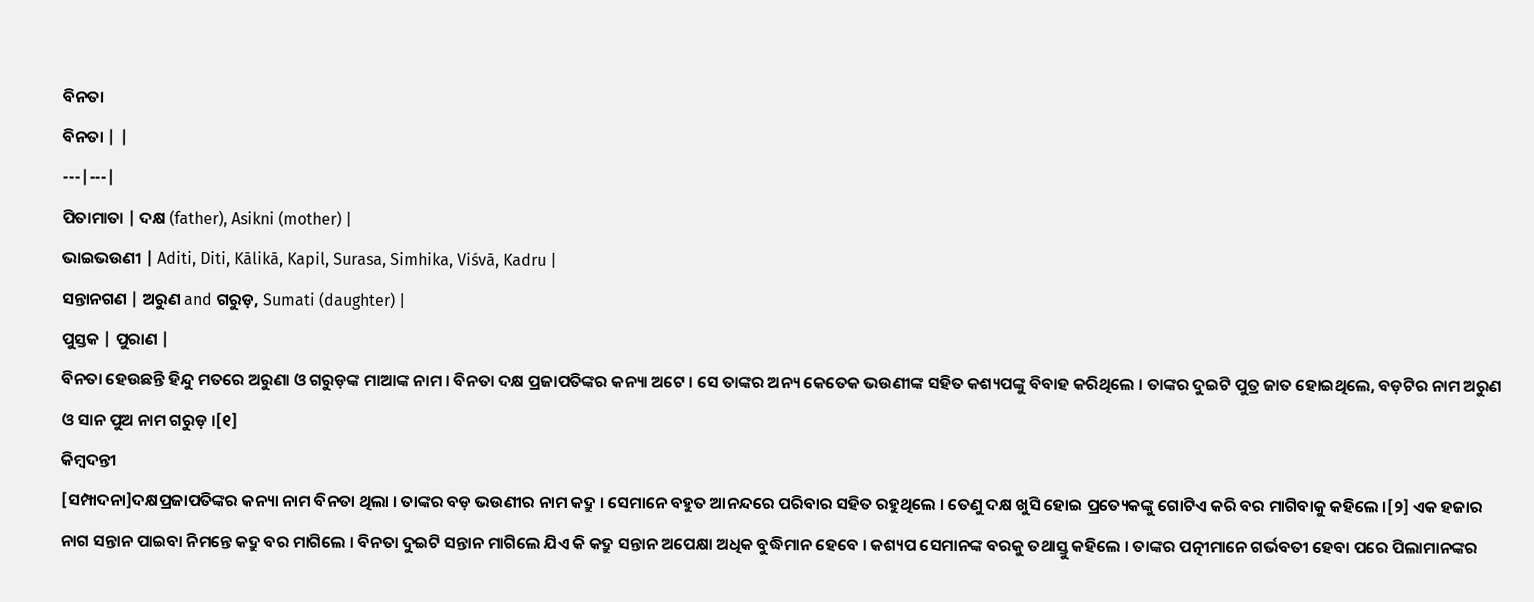ବିନତା
ବିନତା | |
---|---|
ପିତାମାତା | ଦକ୍ଷ (father), Asikni (mother) |
ଭାଇଭଉଣୀ | Aditi, Diti, Kālikā, Kapil, Surasa, Simhika, Viśvā, Kadru |
ସନ୍ତାନଗଣ | ଅରୁଣ and ଗରୁଡ଼, Sumati (daughter) |
ପୁସ୍ତକ | ପୁରାଣ |
ବିନତା ହେଉଛନ୍ତି ହିନ୍ଦୁ ମତରେ ଅରୁଣା ଓ ଗରୁଡ଼ଙ୍କ ମାଆଙ୍କ ନାମ । ବିନତା ଦକ୍ଷ ପ୍ରଜାପତିଙ୍କର କନ୍ୟା ଅଟେ । ସେ ତାଙ୍କର ଅନ୍ୟ କେତେକ ଭଉଣୀଙ୍କ ସହିତ କଶ୍ୟପଙ୍କୁ ବିବାହ କରିଥିଲେ । ତାଙ୍କର ଦୁଇଟି ପୁତ୍ର ଜାତ ହୋଇଥିଲେ, ବଡ଼ଟିର ନାମ ଅରୁଣ ଓ ସାନ ପୁଅ ନାମ ଗରୁଡ଼ ।[୧]
କିମ୍ବଦନ୍ତୀ
[ସମ୍ପାଦନା]ଦକ୍ଷପ୍ରଜାପତିଙ୍କର କନ୍ୟା ନାମ ବିନତା ଥିଲା । ତାଙ୍କର ବଡ଼ ଭଉଣୀର ନାମ କଦ୍ରୁ । ସେମାନେ ବହୁତ ଆନନ୍ଦରେ ପରିବାର ସହିତ ରହୁଥିଲେ । ତେଣୁ ଦକ୍ଷ ଖୁସି ହୋଇ ପ୍ରତ୍ୟେକଙ୍କୁ ଗୋଟିଏ କରି ବର ମାଗିବାକୁ କହିଲେ ।[୨] ଏକ ହଜାର ନାଗ ସନ୍ତାନ ପାଇବା ନିମନ୍ତେ କଦ୍ରୁ ବର ମାଗିଲେ । ବିନତା ଦୁଇଟି ସନ୍ତାନ ମାଗିଲେ ଯିଏ କି କଦ୍ରୁ ସନ୍ତାନ ଅପେକ୍ଷା ଅଧିକ ବୁଦ୍ଧିମାନ ହେବେ । କଶ୍ୟପ ସେମାନଙ୍କ ବରକୁ ତଥାସ୍ତୁ କହିଲେ । ତାଙ୍କର ପତ୍ନୀମାନେ ଗର୍ଭବତୀ ହେବା ପରେ ପିଲାମାନଙ୍କର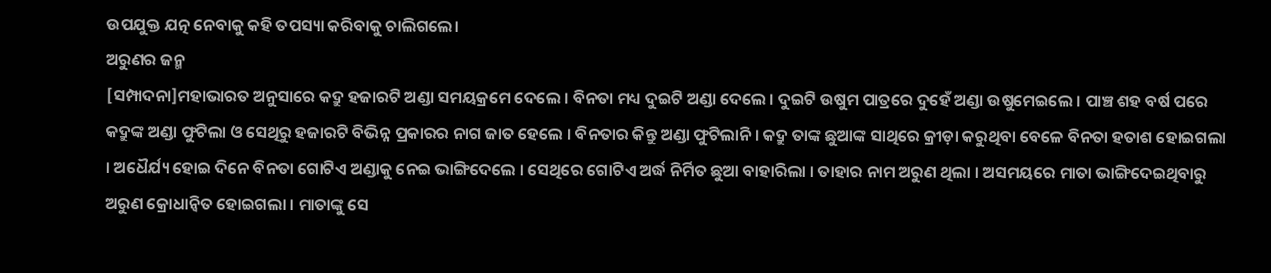ଉପଯୁକ୍ତ ଯତ୍ନ ନେବାକୁ କହି ତପସ୍ୟା କରିବାକୁ ଚାଲିଗଲେ।
ଅରୁଣର ଜନ୍ମ
[ସମ୍ପାଦନା]ମହାଭାରତ ଅନୁସାରେ କଦ୍ରୁ ହଜାରଟି ଅଣ୍ଡା ସମୟକ୍ରମେ ଦେଲେ । ବିନତା ମଧ୍ୟ ଦୁଇଟି ଅଣ୍ଡା ଦେଲେ । ଦୁଇଟି ଉଷୁମ ପାତ୍ରରେ ଦୁହେଁ ଅଣ୍ଡା ଉଷୁମେଇଲେ । ପାଞ୍ଚ ଶହ ବର୍ଷ ପରେ କଦ୍ରୁଙ୍କ ଅଣ୍ଡା ଫୁଟିଲା ଓ ସେଥିରୁ ହଜାରଟି ବିଭିନ୍ନ ପ୍ରକାରର ନାଗ ଜାତ ହେଲେ । ବିନତାର କିନ୍ତୁ ଅଣ୍ଡା ଫୁଟିଲାନି । କଦ୍ରୁ ତାଙ୍କ ଛୁଆଙ୍କ ସାଥିରେ କ୍ରୀଡ଼ା କରୁଥିବା ବେଳେ ବିନତା ହତାଶ ହୋଇଗଲା । ଅଧୈର୍ଯ୍ୟ ହୋଇ ଦିନେ ବିନତା ଗୋଟିଏ ଅଣ୍ଡାକୁ ନେଇ ଭାଙ୍ଗିଦେଲେ । ସେଥିରେ ଗୋଟିଏ ଅର୍ଦ୍ଧ ନିର୍ମିତ ଛୁଆ ବାହାରିଲା । ତାହାର ନାମ ଅରୁଣ ଥିଲା । ଅସମୟରେ ମାତା ଭାଙ୍ଗିଦେଇଥିବାରୁ ଅରୁଣ କ୍ରୋଧାନ୍ୱିତ ହୋଇଗଲା । ମାତାଙ୍କୁ ସେ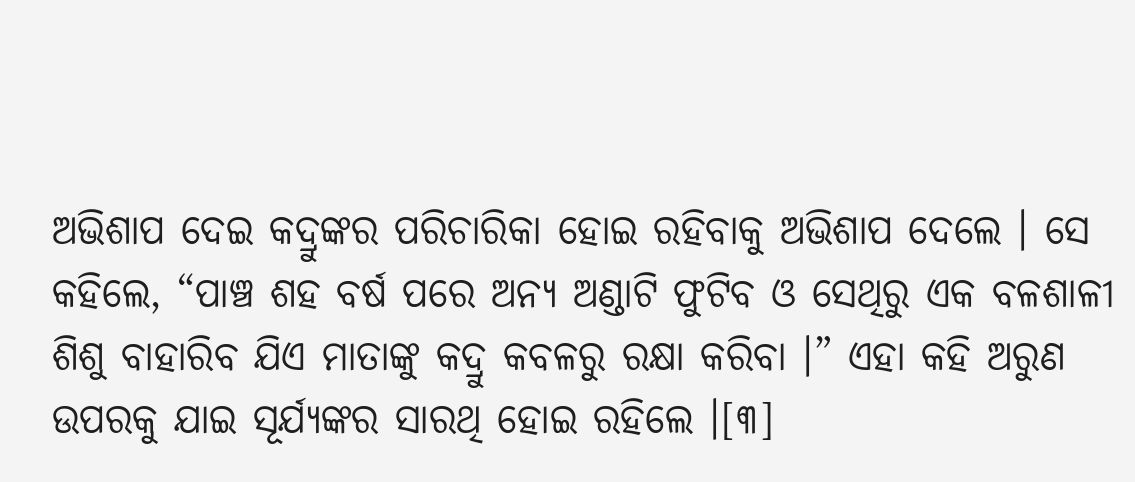ଅଭିଶାପ ଦେଇ କଦ୍ରୁଙ୍କର ପରିଚାରିକା ହୋଇ ରହିବାକୁ ଅଭିଶାପ ଦେଲେ । ସେ କହିଲେ, “ପାଞ୍ଚ ଶହ ବର୍ଷ ପରେ ଅନ୍ୟ ଅଣ୍ଡାଟି ଫୁଟିବ ଓ ସେଥିରୁ ଏକ ବଳଶାଳୀ ଶିଶୁ ବାହାରିବ ଯିଏ ମାତାଙ୍କୁ କଦ୍ରୁ କବଳରୁ ରକ୍ଷା କରିବା ।” ଏହା କହି ଅରୁଣ ଉପରକୁ ଯାଇ ସୂର୍ଯ୍ୟଙ୍କର ସାରଥି ହୋଇ ରହିଲେ ।[୩]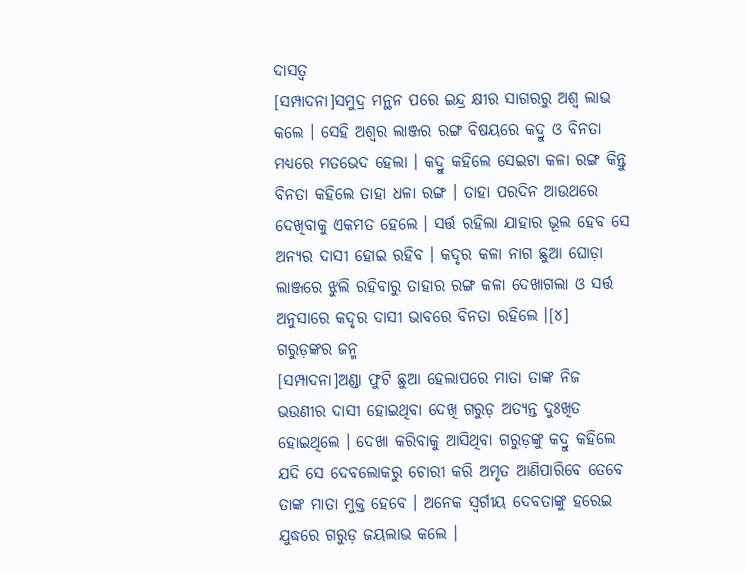ଦାସତ୍ୱ
[ସମ୍ପାଦନା]ସମୁଦ୍ର ମନ୍ଥନ ପରେ ଇନ୍ଦ୍ର କ୍ଷୀର ସାଗରରୁ ଅଶ୍ୱ ଲାଭ କଲେ । ସେହି ଅଶ୍ୱର ଲାଞ୍ଜର ରଙ୍ଗ ବିଷୟରେ କଦ୍ରୁ ଓ ବିନତା ମଧ୍ୟରେ ମତଭେଦ ହେଲା । କଦ୍ରୁ କହିଲେ ସେଇଟା କଳା ରଙ୍ଗ କିନ୍ତୁ ବିନତା କହିଲେ ତାହା ଧଳା ରଙ୍ଗ । ତାହା ପରଦିନ ଆଉଥରେ ଦେଖିବାକୁ ଏକମତ ହେଲେ । ସର୍ତ୍ତ ରହିଲା ଯାହାର ଭୂଲ ହେବ ସେ ଅନ୍ୟର ଦାସୀ ହୋଇ ରହିବ । କଦୃର କଳା ନାଗ ଛୁଆ ଘୋଡ଼ା ଲାଞ୍ଜରେ ଝୁଲି ରହିବାରୁ ତାହାର ରଙ୍ଗ କଳା ଦେଖାଗଲା ଓ ସର୍ତ୍ତ ଅନୁସାରେ କଦୃର ଦାସୀ ଭାବରେ ବିନତା ରହିଲେ ।[୪]
ଗରୁଡ଼ଙ୍କର ଜନ୍ମ
[ସମ୍ପାଦନା]ଅଣ୍ଡା ଫୁଟି ଛୁଆ ହେଲାପରେ ମାତା ତାଙ୍କ ନିଜ ଭଉଣୀର ଦାସୀ ହୋଇଥିବା ଦେଖି ଗରୁଡ଼ ଅତ୍ୟନ୍ତ ଦୁଃଖିତ ହୋଇଥିଲେ । ଦେଖା କରିବାକୁ ଆସିଥିବା ଗରୁଡ଼ଙ୍କୁ କଦ୍ରୁ କହିଲେ ଯଦି ସେ ଦେବଲୋକରୁ ଚୋରୀ କରି ଅମୃତ ଆଣିପାରିବେ ତେବେ ତାଙ୍କ ମାତା ମୁକ୍ତ ହେବେ । ଅନେକ ସ୍ୱର୍ଗୀୟ ଦେବତାଙ୍କୁ ହରେଇ ଯୁଦ୍ଧରେ ଗରୁଡ଼ ଜୟଲାଭ କଲେ ।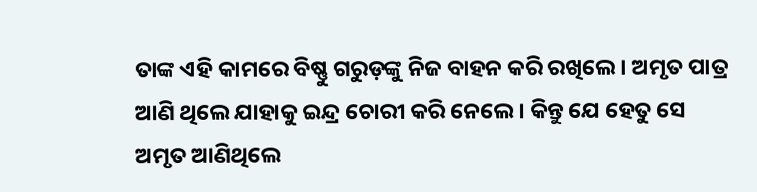ତାଙ୍କ ଏହି କାମରେ ବିଷ୍ଣୁ ଗରୁଡ଼ଙ୍କୁ ନିଜ ବାହନ କରି ରଖିଲେ । ଅମୃତ ପାତ୍ର ଆଣି ଥିଲେ ଯାହାକୁ ଇନ୍ଦ୍ର ଚୋରୀ କରି ନେଲେ । କିନ୍ତୁ ଯେ ହେତୁ ସେ ଅମୃତ ଆଣିଥିଲେ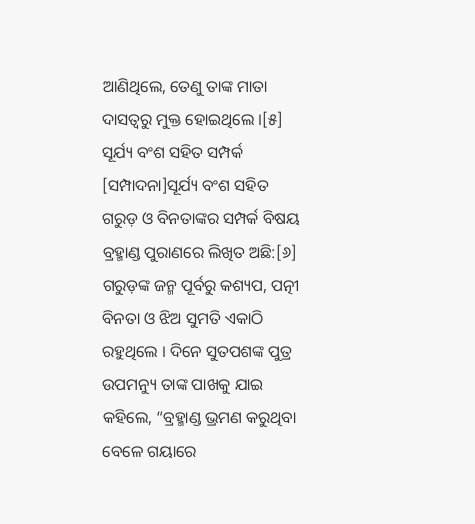ଆଣିଥିଲେ, ତେଣୁ ତାଙ୍କ ମାତା ଦାସତ୍ୱରୁ ମୁକ୍ତ ହୋଇଥିଲେ ।[୫]
ସୂର୍ଯ୍ୟ ବଂଶ ସହିତ ସମ୍ପର୍କ
[ସମ୍ପାଦନା]ସୂର୍ଯ୍ୟ ବଂଶ ସହିତ ଗରୁଡ଼ ଓ ବିନତାଙ୍କର ସମ୍ପର୍କ ବିଷୟ ବ୍ରହ୍ମାଣ୍ଡ ପୁରାଣରେ ଲିଖିତ ଅଛି:[୬]
ଗରୁଡ଼ଙ୍କ ଜନ୍ମ ପୂର୍ବରୁ କଶ୍ୟପ, ପତ୍ନୀ ବିନତା ଓ ଝିଅ ସୁମତି ଏକାଠି ରହୁଥିଲେ । ଦିନେ ସୁତପଶଙ୍କ ପୁତ୍ର ଉପମନ୍ୟୁ ତାଙ୍କ ପାଖକୁ ଯାଇ କହିଲେ, “ବ୍ରହ୍ମାଣ୍ଡ ଭ୍ରମଣ କରୁଥିବା ବେଳେ ଗୟାରେ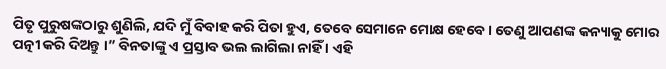ପିତୃ ପୁରୁଷଙ୍କଠାରୁ ଶୁଣିଲି, ଯଦି ମୁଁ ବିବାହ କରି ପିତା ହୁଏ, ତେବେ ସେମାନେ ମୋକ୍ଷ ହେବେ । ତେଣୁ ଆପଣଙ୍କ କନ୍ୟାକୁ ମୋର ପତ୍ନୀ କରି ଦିଅନ୍ତୁ ।” ବିନତାଙ୍କୁ ଏ ପ୍ରସ୍ତାବ ଭଲ ଲାଗିଲା ନାହିଁ । ଏହି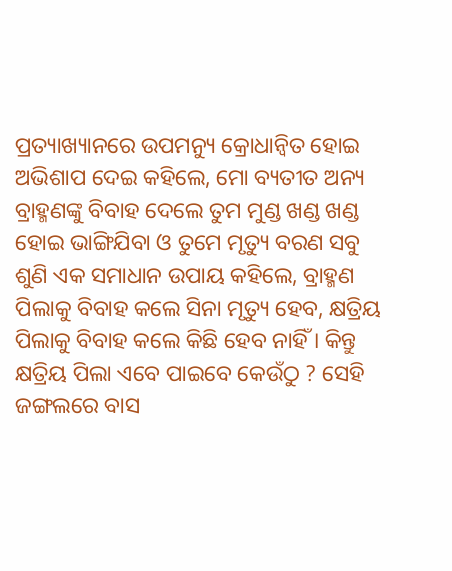ପ୍ରତ୍ୟାଖ୍ୟାନରେ ଉପମନ୍ୟୁ କ୍ରୋଧାନ୍ୱିତ ହୋଇ ଅଭିଶାପ ଦେଇ କହିଲେ, ମୋ ବ୍ୟତୀତ ଅନ୍ୟ ବ୍ରାହ୍ମଣଙ୍କୁ ବିବାହ ଦେଲେ ତୁମ ମୁଣ୍ଡ ଖଣ୍ଡ ଖଣ୍ଡ ହୋଇ ଭାଙ୍ଗିଯିବା ଓ ତୁମେ ମୃତ୍ୟୁ ବରଣ ସବୁ ଶୁଣି ଏକ ସମାଧାନ ଉପାୟ କହିଲେ, ବ୍ରାହ୍ମଣ ପିଲାକୁ ବିବାହ କଲେ ସିନା ମୃତ୍ୟୁ ହେବ, କ୍ଷତ୍ରିୟ ପିଲାକୁ ବିବାହ କଲେ କିଛି ହେବ ନାହିଁ । କିନ୍ତୁ କ୍ଷତ୍ରିୟ ପିଲା ଏବେ ପାଇବେ କେଉଁଠୁ ? ସେହି ଜଙ୍ଗଲରେ ବାସ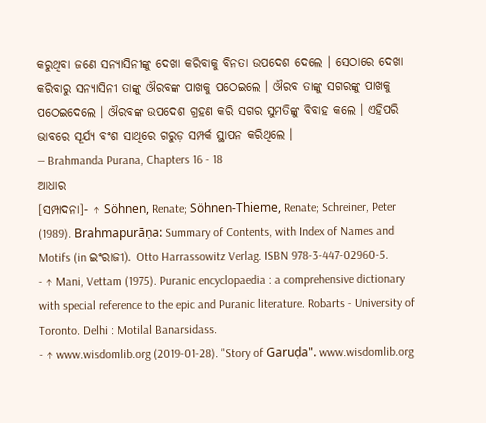କରୁଥିବା ଜଣେ ସନ୍ୟାସିନୀଙ୍କୁ ଦେଖା କରିବାକୁ ବିନତା ଉପଦେଶ ଦେଲେ । ସେଠାରେ ଦେଖା କରିବାରୁ ସନ୍ୟାସିନୀ ତାଙ୍କୁ ଔରବଙ୍କ ପାଖକୁ ପଠେଇଲେ । ଔରବ ତାଙ୍କୁ ସଗରଙ୍କୁ ପାଖକୁ ପଠେଇଦେଲେ । ଔରବଙ୍କ ଉପଦେଶ ଗ୍ରହଣ କରି ସଗର ସୁମତିଙ୍କୁ ବିବାହ କଲେ । ଏହିପରି ଭାବରେ ସୂର୍ଯ୍ୟ ବଂଶ ସାଥିରେ ଗରୁଡ଼ ସମ୍ପର୍କ ସ୍ଥାପନ କରିଥିଲେ ।
— Brahmanda Purana, Chapters 16 - 18
ଆଧାର
[ସମ୍ପାଦନା]- ↑ Söhnen, Renate; Söhnen-Thieme, Renate; Schreiner, Peter (1989). Brahmapurāṇa: Summary of Contents, with Index of Names and Motifs (in ଇଂରାଜୀ). Otto Harrassowitz Verlag. ISBN 978-3-447-02960-5.
- ↑ Mani, Vettam (1975). Puranic encyclopaedia : a comprehensive dictionary with special reference to the epic and Puranic literature. Robarts - University of Toronto. Delhi : Motilal Banarsidass.
- ↑ www.wisdomlib.org (2019-01-28). "Story of Garuḍa". www.wisdomlib.org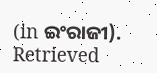(in ଇଂରାଜୀ). Retrieved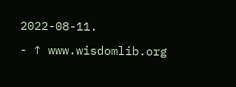2022-08-11.
- ↑ www.wisdomlib.org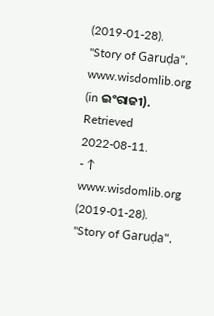(2019-01-28). "Story of Garuḍa". www.wisdomlib.org (in ଇଂରାଜୀ). Retrieved 2022-08-11.
- ↑ www.wisdomlib.org (2019-01-28). "Story of Garuḍa".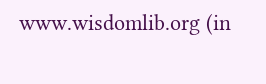www.wisdomlib.org (in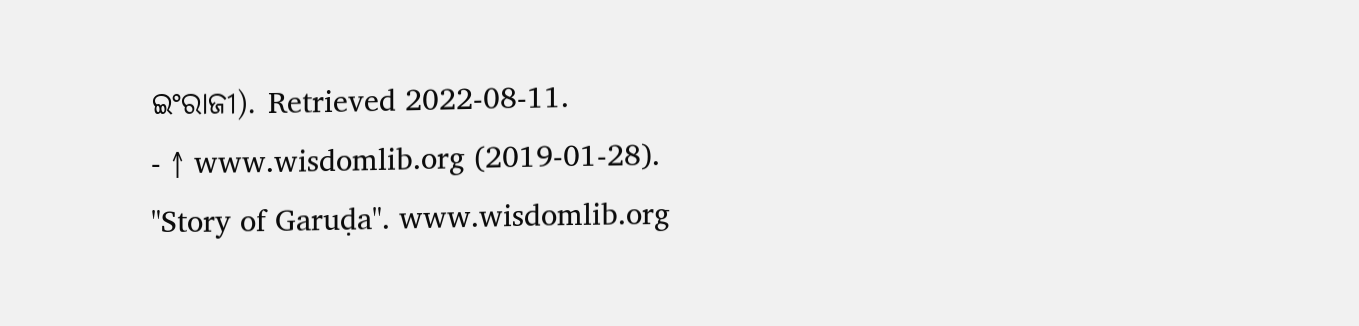ଇଂରାଜୀ). Retrieved 2022-08-11.
- ↑ www.wisdomlib.org (2019-01-28). "Story of Garuḍa". www.wisdomlib.org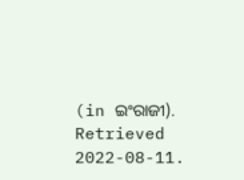(in ଇଂରାଜୀ). Retrieved 2022-08-11.